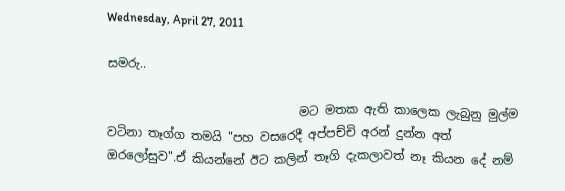Wednesday, April 27, 2011

සමරු..

                                මට මතක ඇති කාලෙක ලැබුනු මුල්ම වටිනා තෑග්ග තමයි "පහ වසරෙදී අප්පච්චි අරන් දුන්න අත් ඔරලෝසුව".ඒ කියන්නේ ඊට කලින් තෑගි දැකලාවත් නෑ කියන දේ නම්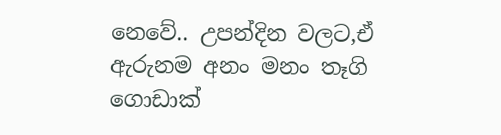නෙවේ.. උපන්දින වලට,ඒ ඇරුනම අනං මනං තෑගි ගොඩාක්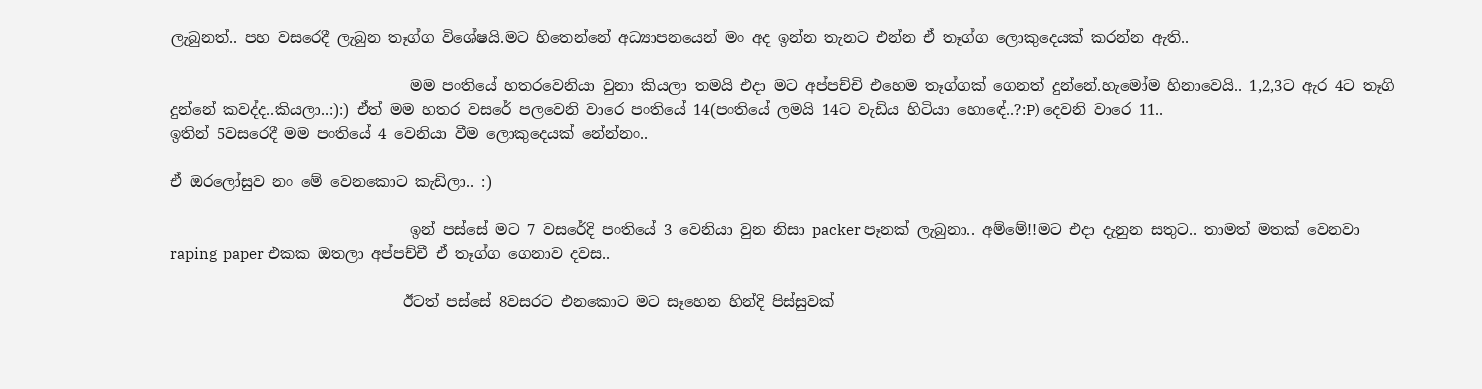ලැබුනත්.. පහ වසරෙදී ලැබුන තෑග්ග විශේෂයි.මට හිතෙන්නේ අධ්‍යාපනයෙන් මං අද ඉන්න තැනට එන්න ඒ තෑග්ග ලොකුදෙයක් කරන්න ඇති..

                                මම පංතියේ හතරවෙනියා වුනා කියලා තමයි එදා මට අප්පච්චි එහෙම තෑග්ගක් ගෙනත් දුන්නේ.හැමෝම හිනාවෙයි.. 1,2,3ට ඇර 4ට තෑගි දුන්නේ කවද්ද..කියලා..:):) ඒත් මම හතර වසරේ පලවෙනි වාරෙ පංතියේ 14(පංතියේ ලමයි 14ට වැඩිය හිටියා හොඳේ..?:P) දෙවනි වාරෙ 11..
ඉතින් 5වසරෙදී මම පංතියේ 4 වෙනියා වීම ලොකුදෙයක් නේන්නං..

ඒ ඔරලෝසුව නං මේ වෙනකොට කැඩිලා.. :)

                                ඉන් පස්සේ මට 7 වසරේදි පංතියේ 3 වෙනියා වුන නිසා packer පෑනක් ලැබුනා.. අම්මේ!!මට එදා දැනුන සතුට.. තාමත් මතක් වෙනවා raping  paper එකක ඔතලා අප්පච්චී ඒ තෑග්ග ගෙනාව දවස..

                               ඊටත් පස්සේ 8වසරට එනකොට මට සෑහෙන හින්දි පිස්සුවක්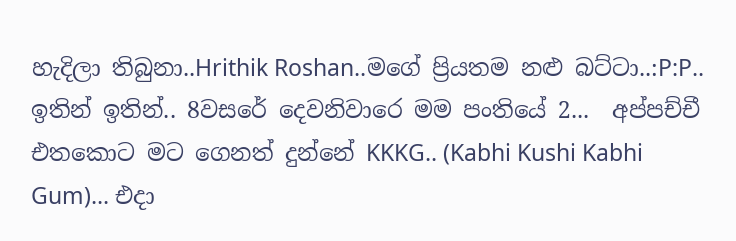හැදිලා තිබුනා..Hrithik Roshan..මගේ ප්‍රියතම නළු බට්ටා..:P:P.. ඉතින් ඉතින්.. 8වසරේ දෙවනිවාරෙ මම පංතියේ 2...  අප්පච්චී එතකොට මට ගෙනත් දුන්නේ KKKG.. (Kabhi Kushi Kabhi Gum)... එදා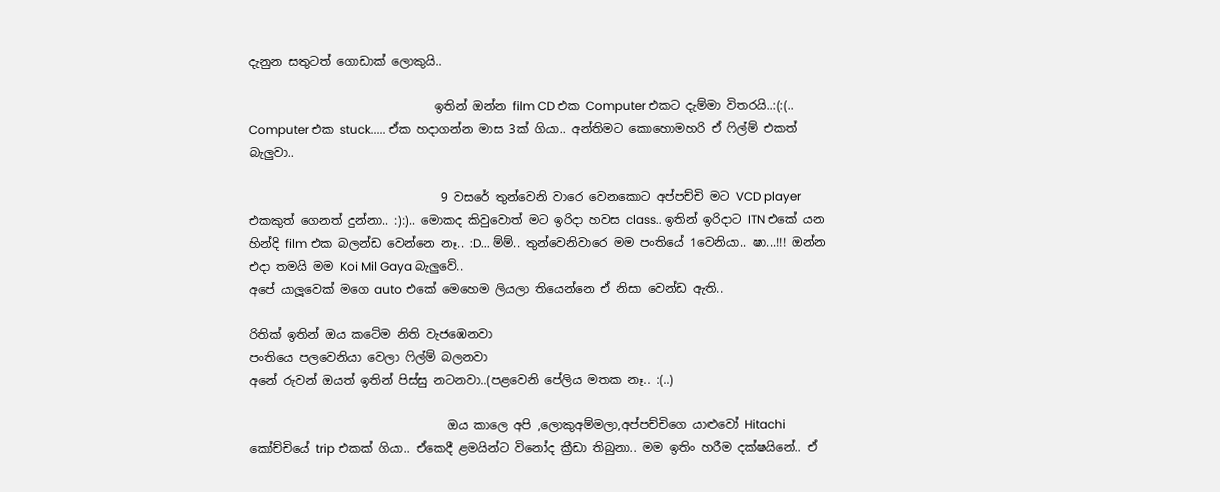දැනුන සතුටත් ගොඩාක් ලොකුයි..

                               ඉතින් ඔන්න film CD එක Computer එකට දැම්මා විතරයි..:(:(.. Computer එක stuck..... ඒක හදාගන්න මාස 3ක් ගියා.. අන්තිමට කොහොමහරි ඒ ෆිල්ම් එකත් බැලුවා..

                                9 වසරේ තුන්වෙනි වාරෙ වෙනකොට අප්පච්චි මට VCD player එකකුත් ගෙනත් දුන්නා.. :):).. මොකද කිවුවොත් මට ඉරිදා හවස class.. ඉතින් ඉරිදාට ITN එකේ යන හින්දි film එක බලන්ඩ වෙන්නෙ නෑ.. :D... ම්ම්.. තුන්වෙනිවාරෙ මම පංතියේ 1වෙනියා.. ෂා...!!! ඔන්න එදා තමයි මම Koi Mil Gaya බැලුවේ..
අපේ යාලූවෙක් මගෙ auto එකේ මෙහෙම ලියලා තියෙන්නෙ ඒ නිසා වෙන්ඩ ඇති..

රිතික් ඉතින් ඔය කටේම නිති වැජඹෙනවා
පංතියෙ පලවෙනියා වෙලා ෆිල්ම් බලනවා
අනේ රුවන් ඔයත් ඉතින් පිස්සු නටනවා..(පළවෙනි පේලිය මතක නෑ.. :(..)

                                 ඔය කාලෙ අපි ,ලොකුඅම්මලා,අප්පච්චිගෙ යාළුවෝ Hitachi කෝච්චියේ trip එකක් ගියා.. ඒකෙදී ළමයින්ට විනෝද ක්‍රීඩා තිබුනා.. මම ඉතිං හරීම දක්ෂයිනේ.. ඒ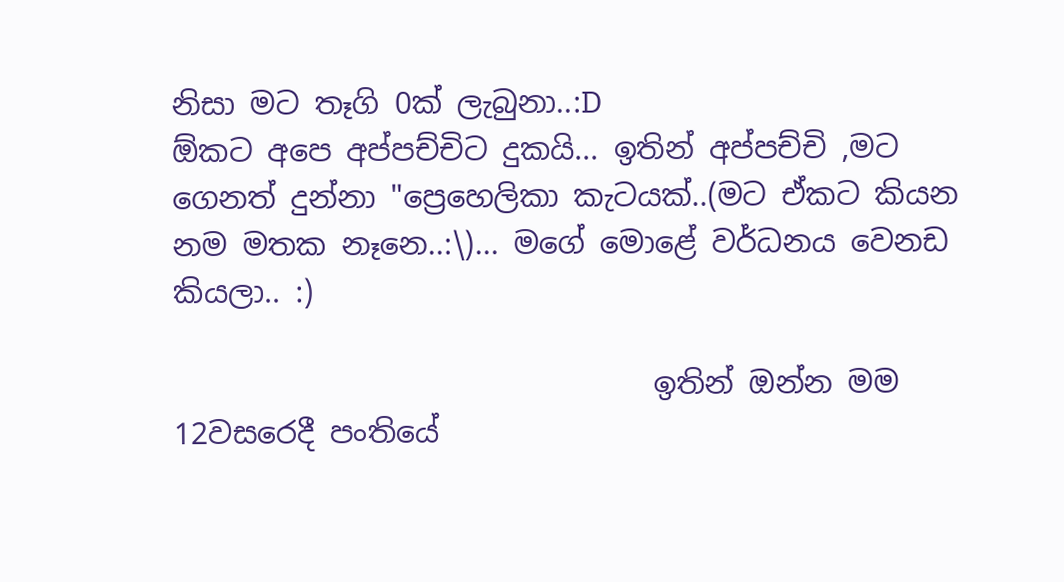නිසා මට තෑගි 0ක් ලැබුනා..:D
ඕකට අපෙ අප්පච්චිට දුකයි... ඉතින් අප්පච්චි ,මට ගෙනත් දුන්නා "ප්‍රෙහෙලිකා කැටයක්..(මට ඒකට කියන නම මතක නෑනෙ..:\)... මගේ මොළේ වර්ධනය වෙනඩ කියලා.. :)

                                ඉතින් ඔන්න මම 12වසරෙදී පංතියේ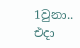1වුනා.. එදා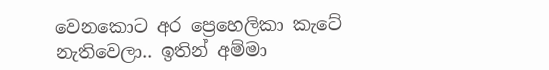වෙනකොට අර ප්‍රෙහෙලිකා කැටේ නැතිවෙලා.. ඉතින් අම්මා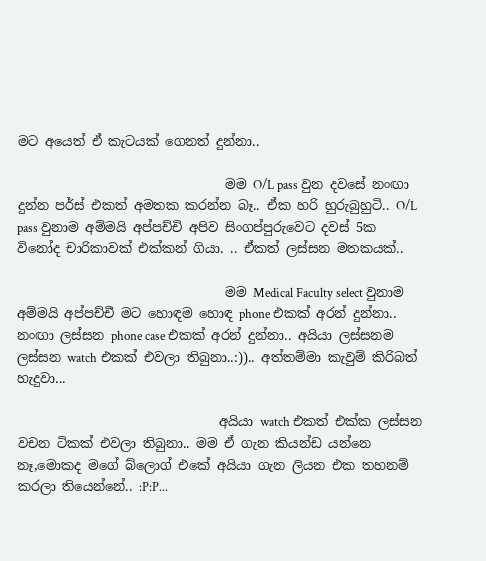මට අයෙත් ඒ කැටයක් ගෙනත් දුන්නා..

                                මම O/L pass වුන දවසේ නංඟා දුන්න පර්ස් එකත් අමතක කරන්න බෑ.. ඒක හරි හුරුබුහුටි.. O/L pass වුනාම අම්මයි අප්පච්චි අපිව සිංගප්පුරුවෙට දවස් 5ක විනෝද චාරිකාවක් එක්කන් ගියා. .. ඒකත් ලස්සන මතකයක්..

                                මම Medical Faculty select වුනාම අම්මයි අප්පච්චී මට හොඳම හොඳ phone එකක් අරන් දුන්නා.. නංඟා ලස්සන phone case එකක් අරන් දුන්නා.. අයියා ලස්සනම ලස්සන watch එකක් එවලා තිබුනා..:)).. අත්තම්මා කැවුම් කිරිබත් හැදුවා...

                               අයියා watch එකත් එක්ක ලස්සන වචන ටිකක් එවලා තිබුනා.. මම ඒ ගැන කියන්ඩ යන්නෙ නෑ,මොකද මගේ බ්ලොග් එකේ අයියා ගැන ලියන එක තහනම් කරලා තියෙන්නේ.. :P:P...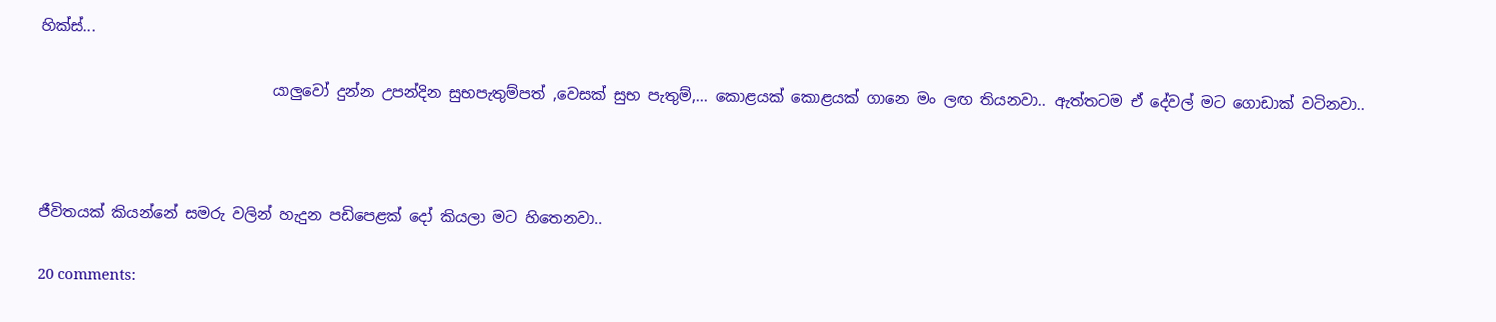හික්ස්...

                               යාලුවෝ දුන්න උපන්දින සුභපැතුම්පත් ,වෙසක් සුභ පැතුම්,... කොළයක් කොළයක් ගානෙ මං ලඟ තියනවා.. ඇත්තටම ඒ දේවල් මට ගොඩාක් වටිනවා..



ජීවිතයක් කියන්නේ සමරු වලින් හැදුන පඩිපෙළක් දෝ කියලා මට හිතෙනවා..

20 comments: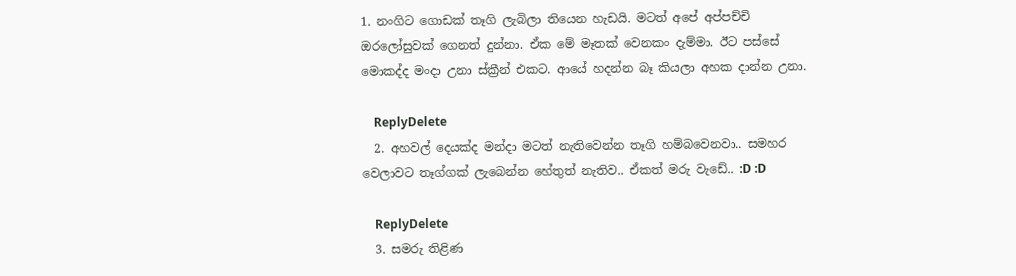1. නංගිට ගොඩක් තෑගි ලැබිලා තියෙන හැඩයි. මටත් අපේ අප්පච්චි ඔරලෝසුවක් ගෙනත් දුන්නා. ඒක මේ මෑතක් වෙනකං දැම්මා. ඊට පස්සේ මොකද්ද මංදා උනා ස්ක්‍රීන් එකට. ආයේ හදන්න බෑ කියලා අහක දාන්න උනා.

    ReplyDelete
  2. අහවල් දෙයක්ද මන්දා මටත් නැතිවෙන්න තෑගි හම්බවෙනවා.. සමහර වෙලාවට තෑග්ගක් ලැබෙන්න හේතුත් නැතිව.. ඒකත් මරු වැඩේ.. :D :D

    ReplyDelete
  3. සමරු තිළිණ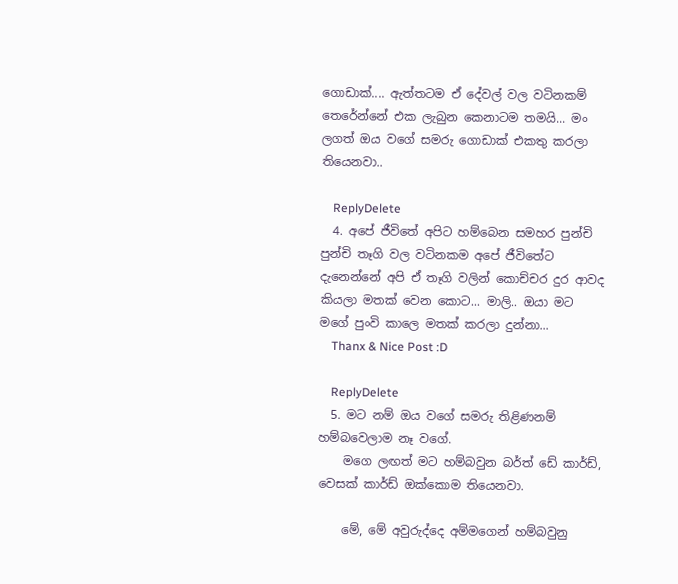ගොඩාක්.... ඇත්තටම ඒ දේවල් වල වටිනකම් තෙරේන්නේ එක ලැබුන කෙනාටම තමයි... මං ලගත් ඔය වගේ සමරු ගොඩාක් එකතු කරලා තියෙනවා..

    ReplyDelete
  4. අපේ ජීවිතේ අපිට හම්බෙන සමහර පුන්චි පුන්චි තෑගි වල වටිනකම අපේ ජීවිතේට දැ‍නෙන්නේ අපි ඒ තෑගි වලින් කොච්චර දුර ආවද කියලා මතක් ‍වෙන කොට... මාලි.. ඔයා ම‍ට මගේ පුංවි කාලෙ මතක් කරලා දුන්නා...
    Thanx & Nice Post :D

    ReplyDelete
  5. මට නම් ඔය වගේ සමරු තිළිණනම් හම්බවෙලාම නෑ වගේ.
    මගෙ ලඟත් මට හම්බවුන බර්ත් ඩේ කාර්ඩ්, වෙසක් කාර්ඩ් ඔක්කොම තියෙනවා.

    මේ, මේ අවුරුද්දෙ අම්මගෙන් හම්බවුනු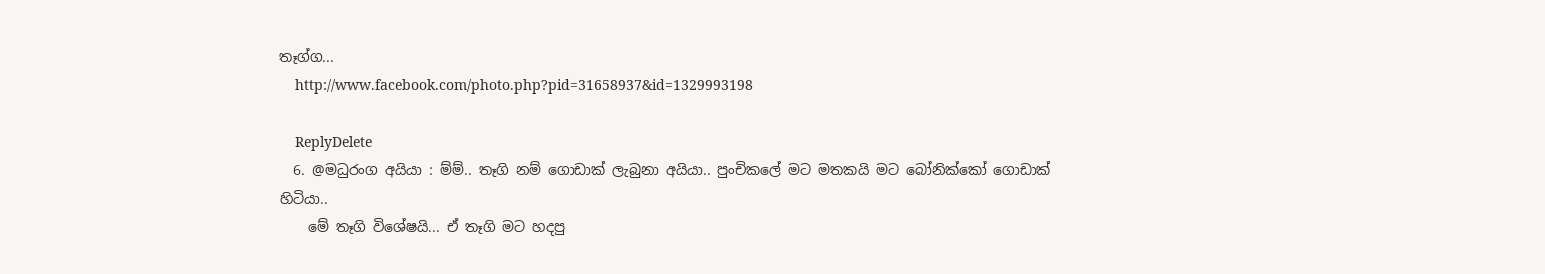තෑග්ග...
    http://www.facebook.com/photo.php?pid=31658937&id=1329993198

    ReplyDelete
  6. @මධුරංග අයියා : ම්ම්.. තෑගි නම් ගොඩාක් ලැබුනා අයියා.. පුංචිකලේ මට මතකයි මට බෝනික්කෝ ගොඩාක් හිටියා..
    මේ තෑගි විශේෂයි... ඒ තෑගි මට හදපු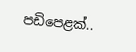පඩිපෙළක්..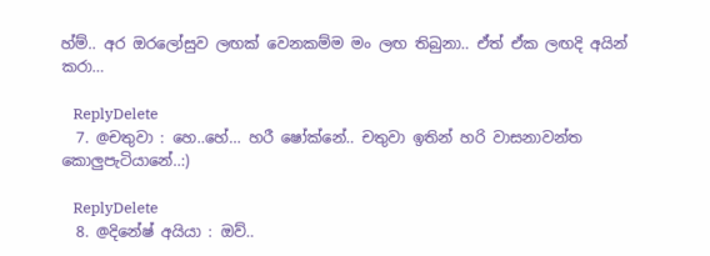හ්ම්.. අර ඔරලෝසුව ලඟක් වෙනකම්ම මං ලඟ තිබුනා.. ඒත් ඒක ලඟදි අයින් කරා...

    ReplyDelete
  7. @චතුවා : හෙ..හේ... හරී ෂෝක්නේ.. චතුවා ඉතින් හරි වාසනාවන්ත කොලුපැටියානේ..:)

    ReplyDelete
  8. @දිනේෂ් අයියා : ඔව්..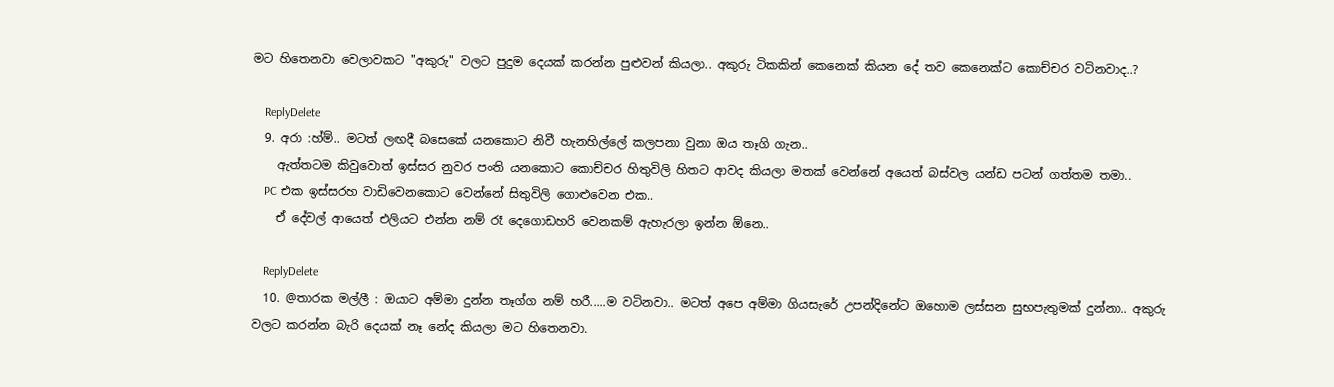මට හිතෙනවා වෙලාවකට "අකුරු" වලට පුදුම දෙයක් කරන්න පුළුවන් කියලා.. අකුරු ටිකකින් කෙනෙක් කියන දේ තව කෙනෙක්ට කොච්චර වටිනවාද..?

    ReplyDelete
  9. අරා :හ්ම්.. මටත් ලඟදී බසෙකේ යනකොට නිවී හැනහිල්ලේ කලපනා වුනා ඔය තෑගි ගැන..
    ඇත්තටම කිවුවොත් ඉස්සර නුවර පංති යනකොට කොච්චර හිතුවිලි හිතට ආවද කියලා මතක් වෙන්නේ අයෙත් බස්වල යන්ඩ පටන් ගත්තම තමා..
    PC එක ඉස්සරහ වාඩිවෙනකොට වෙන්නේ සිතුවිලි ගොළුවෙන එක..
    ඒ දේවල් ආයෙත් එලියට එන්න නම් රෑ දෙගොඩහරි වෙනකම් ඇහැරලා ඉන්න ඕනෙ..

    ReplyDelete
  10. @තාරක මල්ලී : ඔයාට අම්මා දුන්න තෑග්ග නම් හරී.....ම වටිනවා.. මටත් අපෙ අම්මා ගියසැරේ උපන්දිනේට ඔහොම ලස්සන සුභපැතුමක් දුන්නා.. අකුරු වලට කරන්න බැරි දෙයක් නෑ නේද කියලා මට හිතෙනවා.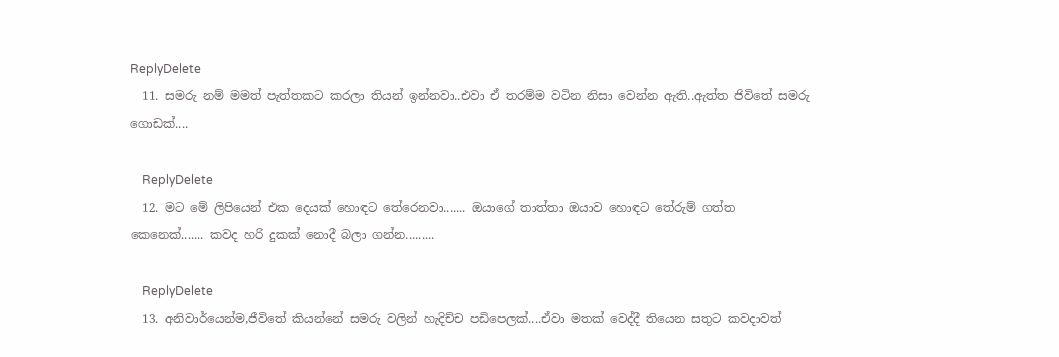ReplyDelete
  11. සමරු නම් මමත් පැත්තකට කරලා තියන් ඉන්නවා..එවා ඒ තරම්ම වටින නිසා වෙන්න ඇති..ඇත්ත ජිවිතේ සමරු ගොඩක්....

    ReplyDelete
  12. මට මේ ලිපියෙන් එක දෙයක් හොඳට තේරෙනවා....... ඔයාගේ තාත්තා ඔයාව හොඳට තේරුම් ගත්ත කෙනෙක්....... කවද හරි දුකක් නොදී බලා ගන්න.........

    ReplyDelete
  13. අනිවාර්යෙන්ම,ජීවිතේ කියන්නේ සමරු වලින් හැදිච්ච පඩිපෙලක්....ඒවා මතක් වෙද්දී තියෙන සතුට කවදාවත්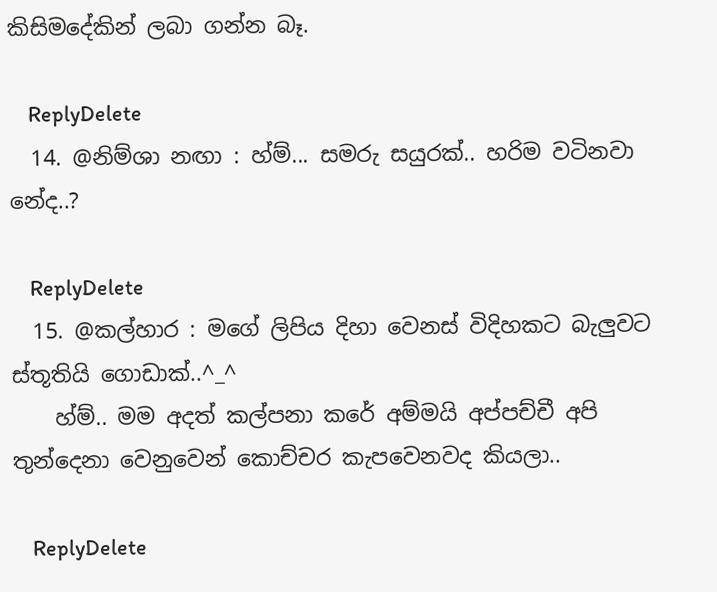කිසිමදේකින් ලබා ගන්න බෑ.

    ReplyDelete
  14. @නිම්ශා නඟා : හ්ම්... සමරු සයුරක්.. හරිම වටිනවා නේද..?

    ReplyDelete
  15. @කල්හාර : මගේ ලිපිය දිහා වෙනස් විදිහකට බැලුවට ස්තූතියි ගොඩාක්..^_^
    හ්ම්.. මම අදත් කල්පනා කරේ අම්මයි අප්පච්චී අපි තුන්දෙනා වෙනුවෙන් කොච්චර කැපවෙනවද කියලා..

    ReplyDelete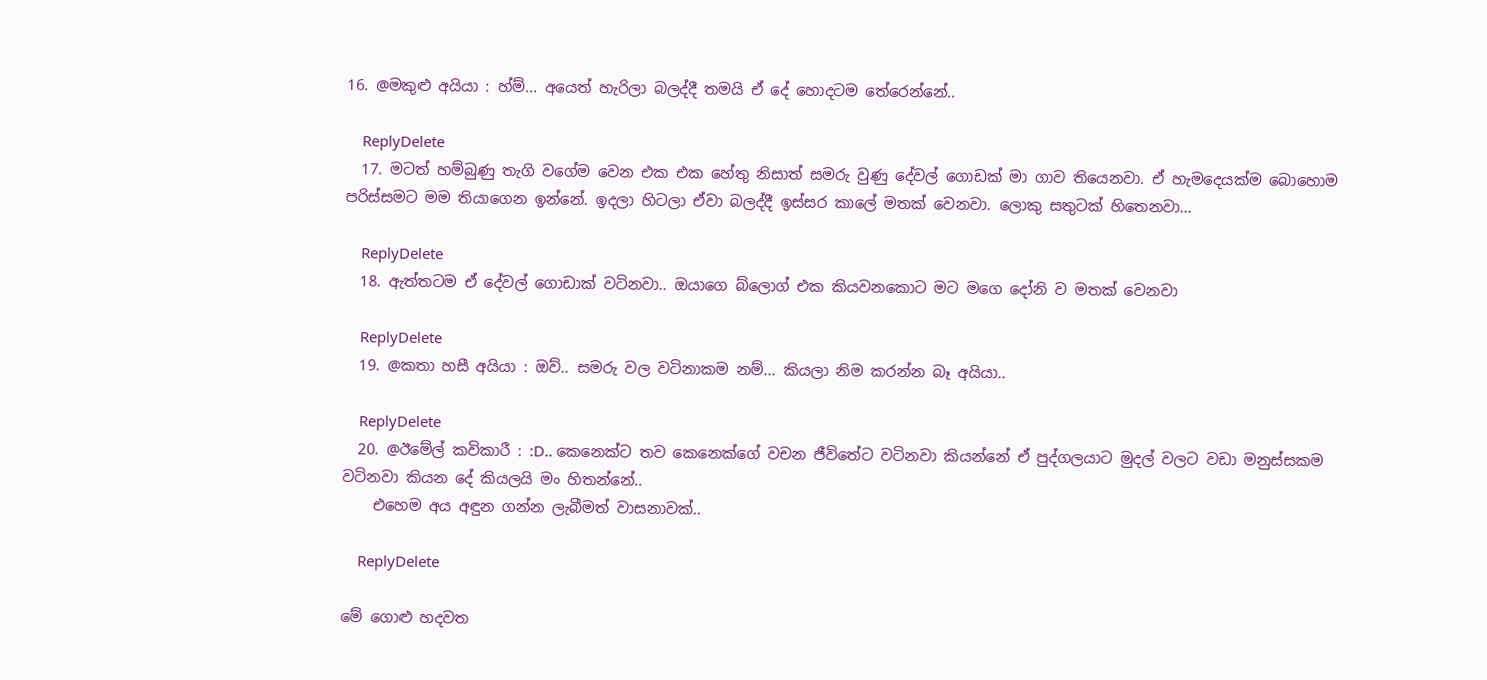16. @මකුළු අයියා : හ්ම්... අයෙත් හැරිලා බලද්දී තමයි ඒ දේ හොදටම තේරෙන්නේ..

    ReplyDelete
  17. මටත් හම්බුණු තැගි වගේම වෙන එක එක හේතු නිසාත් සමරු වුණු දේවල් ගොඩක් මා ගාව තියෙනවා. ඒ හැමදෙයක්ම බොහොම පරිස්සමට මම තියාගෙන ඉන්නේ. ඉදලා හිටලා ඒවා බලද්දී ඉස්සර කාලේ මතක් වෙනවා. ලොකු සතුටක් හිතෙනවා...

    ReplyDelete
  18. ඇත්තටම ඒ දේවල් ගොඩාක් වටිනවා.. ඔයාගෙ බ්ලොග් එක කියවනකොට මට මගෙ දෝනි ව මතක් වෙනවා

    ReplyDelete
  19. @කතා හසී අයියා : ඔව්.. සමරු වල වටිනාකම නම්... කියලා නිම කරන්න බෑ අයියා..

    ReplyDelete
  20. @ඊමේල් කවිකාරී : :D.. කෙනෙක්ට තව කෙනෙක්ගේ වචන ජීවිතේට වටිනවා කියන්නේ ඒ පුද්ගලයාට මුදල් වලට වඩා මනුස්සකම වටිනවා කියන දේ කියලයි මං හිතන්නේ..
    එහෙම අය අඳුන ගන්න ලැබීමත් වාසනාවක්..

    ReplyDelete

මේ ගොළු හදවත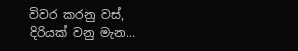විවර කරනු වස්,
දිරියක් වනු මැන...